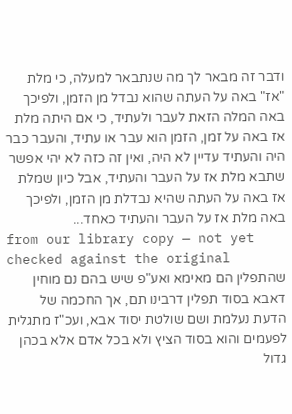ודבר זה מבאר לך מה שנתבאר למעלה, כי מלת "אז" באה על העתה שהוא נבדל מן הזמן, ולפיכך באה המלה הזאת לעבר ולעתיד, כי אם היתה מלת אז באה על זמן, הזמן הוא עבר או עתיד, והעבר כבר היה והעתיד עדיין לא היה, ואין זה כזה לא יהי אפשר שתבא מלת אז על העבר והעתיד, אבל כיון שמלת אז באה על העתה שהיא נבדלת מן הזמן, ולפיכך באה מלת אז על העבר והעתיד כאחד...
from our library copy — not yet checked against the original
שהתפלין הם מאימא ואע"פ שיש בהם נם מוחין דאבא בסוד תפלין דרבינו תם, אך החכמה של הדעת נעלמת ושם שולטת יסוד אבא, ועכ"ז מתגלית לפעמים והוא בסוד הציץ ולא בכל אדם אלא בכהן גדול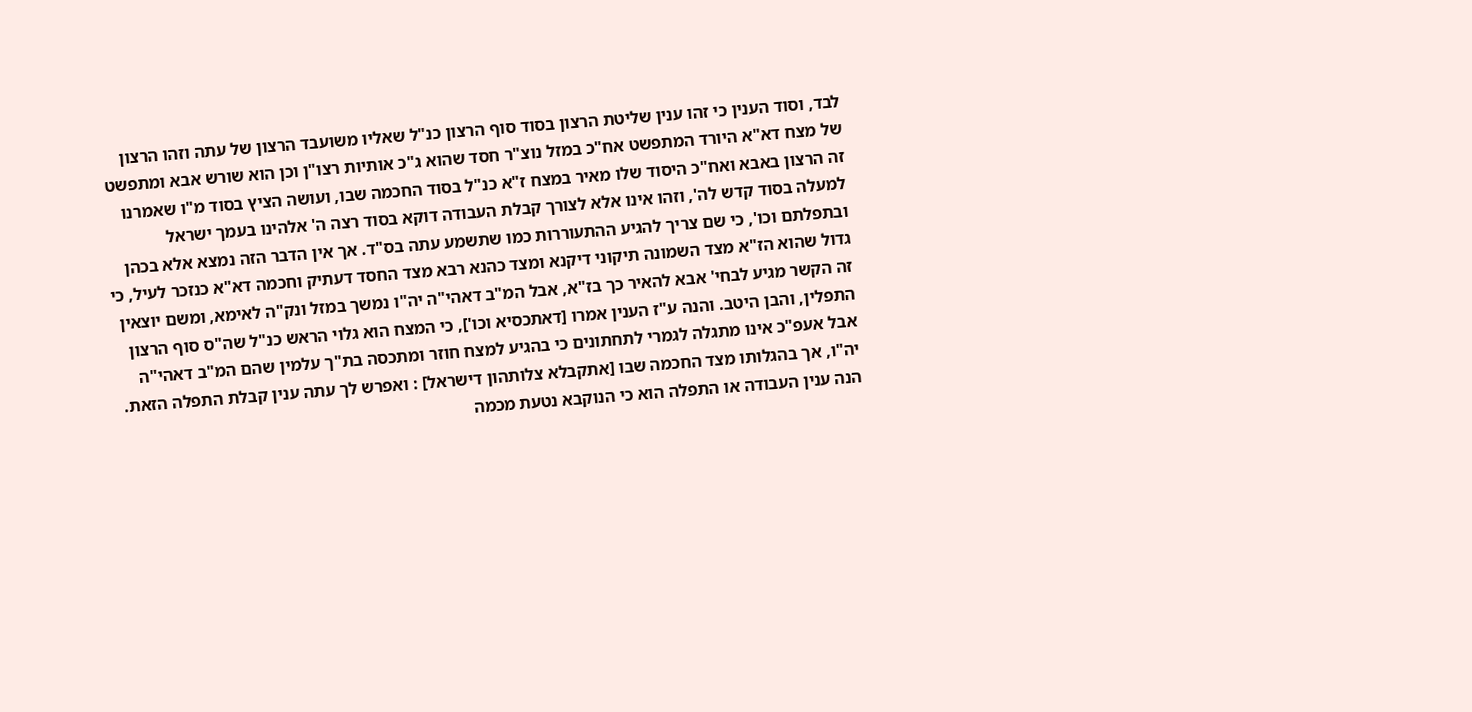לבד, וסוד הענין כי זהו ענין שליטת הרצון בסוד סוף הרצון כנ"ל שאליו משועבד הרצון של עתה וזהו הרצון של מצח דא"א היורד המתפשט אח"כ במזל נוצ"ר חסד שהוא ג"כ אותיות רצו"ן וכן הוא שורש אבא ומתפשט זה הרצון באבא ואח"כ היסוד שלו מאיר במצח ז"א כנ"ל בסוד החכמה שבו, ועושה הציץ בסוד מ"ו שאמרנו למעלה בסוד קדש לה', וזהו אינו אלא לצורך קבלת העבודה דוקא בסוד רצה ה' אלהינו בעמך ישראל ובתפלתם וכו', כי שם צריך להגיע ההתעוררות כמו שתשמע עתה בס"ד. אך אין הדבר הזה נמצא אלא בכהן גדול שהוא הז"א מצד השמונה תיקוני דיקנא ומצד כהנא רבא מצד החסד דעתיק וחכמה דא"א כנזכר לעיל, כי זה הקשר מגיע לבחי' אבא להאיר כך בז"א, אבל המ"ב דאהי"ה יה"ו נמשך במזל ונק"ה לאימא, ומשם יוצאין התפלין, והבן היטב. והנה ע"ז הענין אמרו [דאתכסיא וכו'], כי המצח הוא גלוי הראש כנ"ל שה"ס סוף הרצון אבל אעפ"כ אינו מתגלה לגמרי לתחתונים כי בהגיע למצח חוזר ומתכסה בת"ך עלמין שהם המ"ב דאהי"ה יה"ו, אך בהגלותו מצד החכמה שבו [אתקבלא צלותהון דישראל] : ואפרש לך עתה ענין קבלת התפלה הזאת. הנה ענין העבודה או התפלה הוא כי הנוקבא נטעת מכמה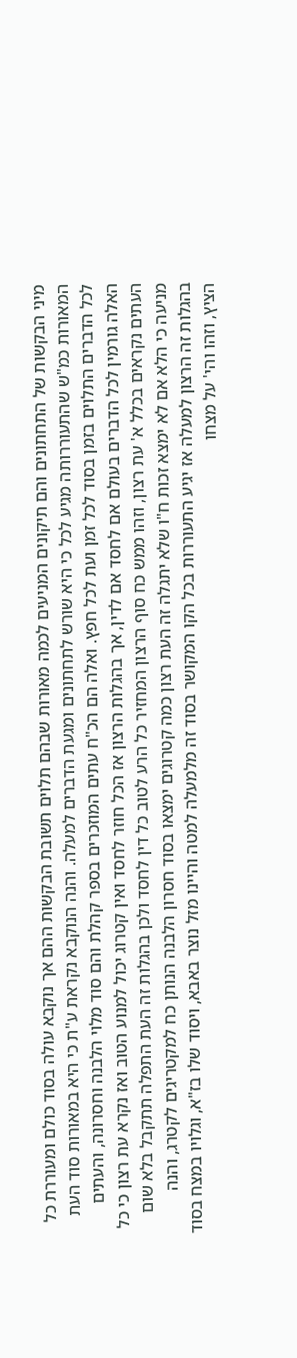מיני הבקשות של התחתונים והם תיקונים המניעים לכמה מאורות שבהם תלוים תשובת הבקשות ההם אך נוקבא עולה בסוד כולם ומעוררת כל המאורות כמ"ש שהתעוררותה מגיע לכל כי היא שורש לתחתונים ומגעת הדברים למעלה. והנה הנוקבא נקראת ע"ת כי היא במאורות סוד העת לכל הדברים התלוים בזמן בסוד לכל זמן ועת לכל חפץ. ואלה הם הכ"ח עתים המוזכרים בספר קהלת והם סוד מלוי הלבנה וחסרונה, והעתים האלה גורמין לכל הדברים בעולם אם לחסד אם לדין, אך בהגלות הרצון אז הכל חוזר לחסד ואין קטרוג יכול למנוע הטוב ואז נקרא עת רצון כי כל העתים נקראים בכלל א' עת רצון, וזהו ממש כח סוף הרצון המחזיר כל הרע לטוב כל דין לחסד ולכן בהגלות זה העת התפלה תתקבל בלא שום מניעה כי הלא אם לא ימצא זכות ח"ו שלא יתגלה זה העת רצון כמה קטרוגים ימצאו בסוד חסרון הלבנה הנותן כח למקטריגים לקטרג, והנה בהגלות זה הרצון למעלה אז יגיע התעוררות בכל הקו המקושר בסוד זה מלמעלה למטה והיינו מזל נוצר באבא, ויסוד שלו בז"א, וגלויו במצח בסוד הציץ, וזהו והי' על מצחו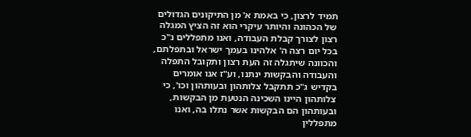תמיד לרצון, כי באמת א' מן התיקונים הגדולים של הכהונה והיותר עיקרי הוא זה הציץ המגלה רצון לצורך קבלת העבודה, ואנו מתפללים נ"כ בכל יום רצה ה' אלהינו בעמך ישראל ובתפלתם, והכוונה שיתגלה זה העת רצון ותקובל התפלה והעבודה והבקשות ינתנו, וע"ז אנו אומרים בקדיש ג"כ תתקבל צלותהון ובעותהון וכו', כי צלותהון היינו השכינה הנטעת מן הבקשות, ובעותהון הם הבקשות אשר נתלו בה, ואנו מתפללין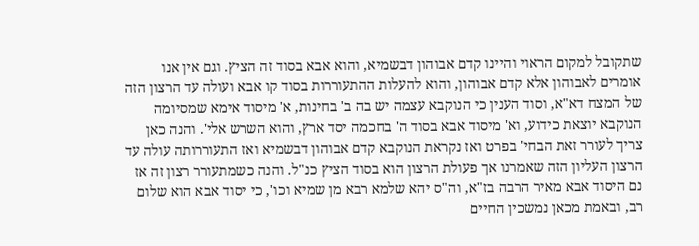שתקובל למקום הראוי והיינו קדם אבוהון דבשמיא, והוא אבא בסוד זה הציץ. וגם אין אנו אומרים לאבוהון אלא קדם אבוהון, והוא להעלות ההתעוררות בסוד קו אבא ועולה עד הרצון הזה של המצח דא"א, וסוד הענין כי הנוקבא עצמה יש בה ב' בחינות, א' מיסוד אימא שמסיומה הנוקבא יוצאת כידוע, וא' מיסוד אבא בסוד ה' בחכמה יסד ארץ, והוא השרש אלי'. והנה כאן צריך לעורר זאת הבחי' בפרט ואז נקראת הנוקבא קדם אבוהון דבשמיא ואז התעוררותה עולה עד הרצון העליון הזה שאמרנו אך פעולת הרצון הוא בסוד הציץ כנ"ל. והנה כשמתעורר רצון זה אז נם היסוד אבא מאיר הרבה בז"א, וה"ס יהא שלמא רבא מן שמיא וכו', כי יסוד אבא הוא שלום רב, ובאמת מכאן נמשכין החיים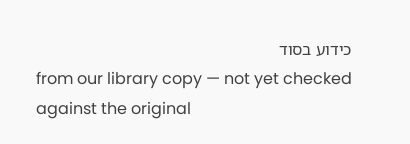כידוע בסוד
from our library copy — not yet checked against the original